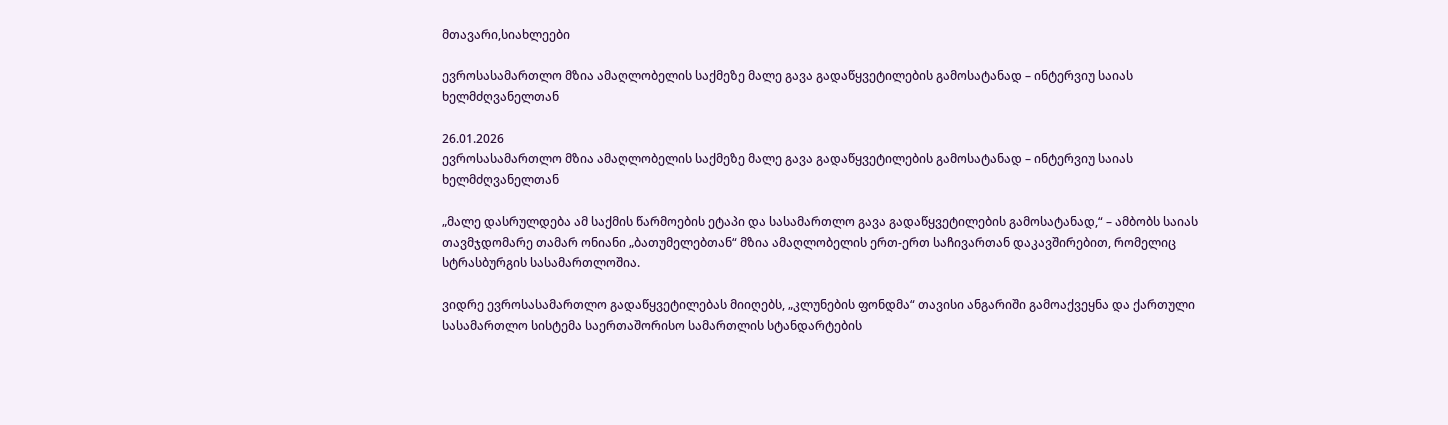მთავარი,სიახლეები

ევროსასამართლო მზია ამაღლობელის საქმეზე მალე გავა გადაწყვეტილების გამოსატანად – ინტერვიუ საიას ხელმძღვანელთან

26.01.2026
ევროსასამართლო მზია ამაღლობელის საქმეზე მალე გავა გადაწყვეტილების გამოსატანად – ინტერვიუ საიას ხელმძღვანელთან

„მალე დასრულდება ამ საქმის წარმოების ეტაპი და სასამართლო გავა გადაწყვეტილების გამოსატანად,“ – ამბობს საიას თავმჯდომარე თამარ ონიანი „ბათუმელებთან“ მზია ამაღლობელის ერთ-ერთ საჩივართან დაკავშირებით, რომელიც სტრასბურგის სასამართლოშია.

ვიდრე ევროსასამართლო გადაწყვეტილებას მიიღებს, „კლუნების ფონდმა“ თავისი ანგარიში გამოაქვეყნა და ქართული სასამართლო სისტემა საერთაშორისო სამართლის სტანდარტების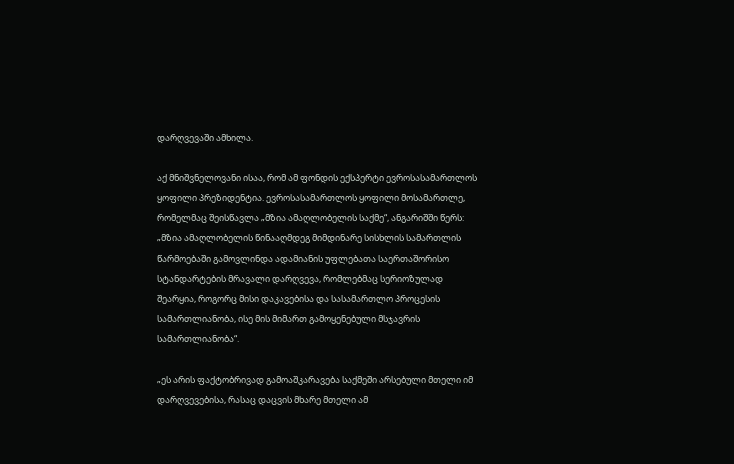დარღვევაში ამხილა.

აქ მნიშვნელოვანი ისაა, რომ ამ ფონდის ექსპერტი ევროსასამართლოს ყოფილი პრეზიდენტია. ევროსასამართლოს ყოფილი მოსამართლე, რომელმაც შეისწავლა „მზია ამაღლობელის საქმე“, ანგარიშში წერს: „მზია ამაღლობელის წინააღმდეგ მიმდინარე სისხლის სამართლის წარმოებაში გამოვლინდა ადამიანის უფლებათა საერთაშორისო სტანდარტების მრავალი დარღვევა, რომლებმაც სერიოზულად შეარყია, როგორც მისი დაკავებისა და სასამართლო პროცესის სამართლიანობა, ისე მის მიმართ გამოყენებული მსჯავრის სამართლიანობა“.

„ეს არის ფაქტობრივად გამოაშკარავება საქმეში არსებული მთელი იმ დარღვევებისა, რასაც დაცვის მხარე მთელი ამ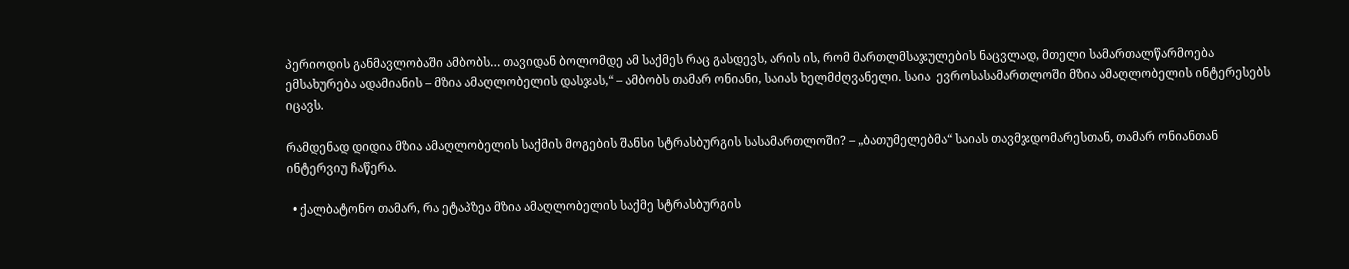პერიოდის განმავლობაში ამბობს… თავიდან ბოლომდე ამ საქმეს რაც გასდევს, არის ის, რომ მართლმსაჯულების ნაცვლად, მთელი სამართალწარმოება ემსახურება ადამიანის – მზია ამაღლობელის დასჯას,“ – ამბობს თამარ ონიანი, საიას ხელმძღვანელი. საია  ევროსასამართლოში მზია ამაღლობელის ინტერესებს იცავს.

რამდენად დიდია მზია ამაღლობელის საქმის მოგების შანსი სტრასბურგის სასამართლოში? – „ბათუმელებმა“ საიას თავმჯდომარესთან, თამარ ონიანთან ინტერვიუ ჩაწერა.

  • ქალბატონო თამარ, რა ეტაპზეა მზია ამაღლობელის საქმე სტრასბურგის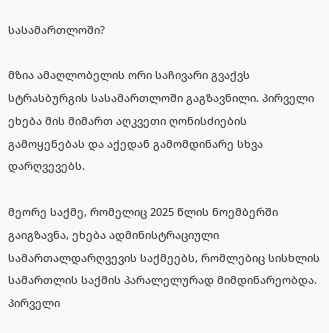სასამართლოში?

მზია ამაღლობელის ორი საჩივარი გვაქვს სტრასბურგის სასამართლოში გაგზავნილი. პირველი ეხება მის მიმართ აღკვეთი ღონისძიების გამოყენებას და აქედან გამომდინარე სხვა დარღვევებს.

მეორე საქმე, რომელიც 2025 წლის ნოემბერში გაიგზავნა, ეხება ადმინისტრაციული სამართალდარღვევის საქმეებს, რომლებიც სისხლის სამართლის საქმის პარალელურად მიმდინარეობდა. პირველი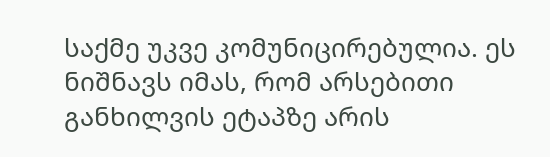საქმე უკვე კომუნიცირებულია. ეს ნიშნავს იმას, რომ არსებითი განხილვის ეტაპზე არის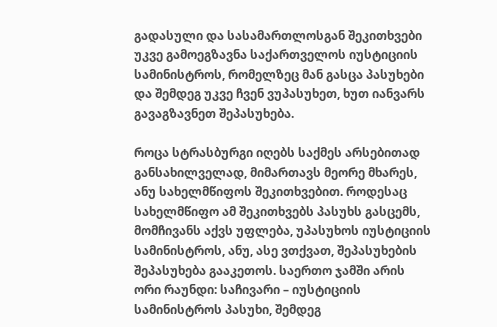გადასული და სასამართლოსგან შეკითხვები უკვე გამოეგზავნა საქართველოს იუსტიციის სამინისტროს, რომელზეც მან გასცა პასუხები და შემდეგ უკვე ჩვენ ვუპასუხეთ, ხუთ იანვარს გავაგზავნეთ შეპასუხება.

როცა სტრასბურგი იღებს საქმეს არსებითად განსახილველად, მიმართავს მეორე მხარეს, ანუ სახელმწიფოს შეკითხვებით. როდესაც სახელმწიფო ამ შეკითხვებს პასუხს გასცემს, მომჩივანს აქვს უფლება, უპასუხოს იუსტიციის სამინისტროს, ანუ, ასე ვთქვათ, შეპასუხების შეპასუხება გააკეთოს. საერთო ჯამში არის ორი რაუნდი: საჩივარი – იუსტიციის სამინისტროს პასუხი, შემდეგ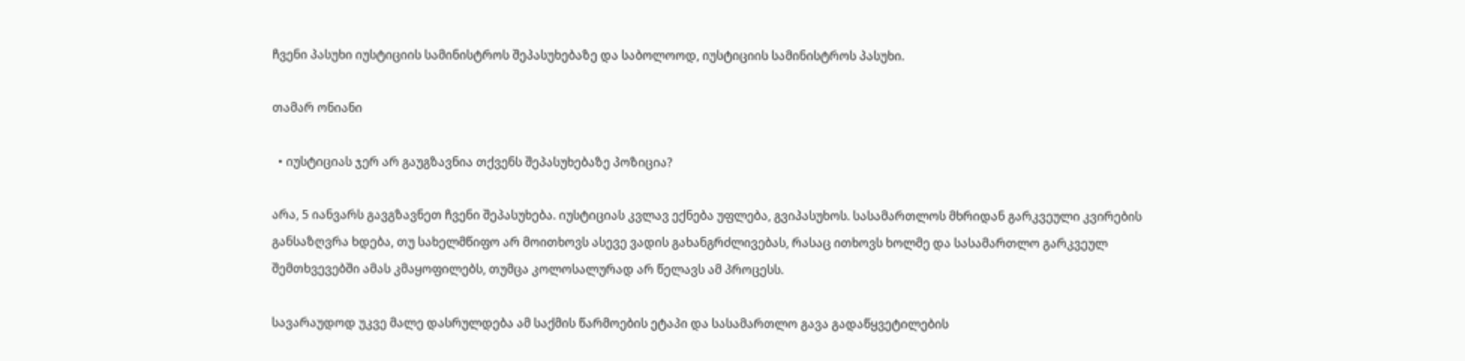ჩვენი პასუხი იუსტიციის სამინისტროს შეპასუხებაზე და საბოლოოდ, იუსტიციის სამინისტროს პასუხი.

თამარ ონიანი

  • იუსტიციას ჯერ არ გაუგზავნია თქვენს შეპასუხებაზე პოზიცია?

არა, 5 იანვარს გავგზავნეთ ჩვენი შეპასუხება. იუსტიციას კვლავ ექნება უფლება, გვიპასუხოს. სასამართლოს მხრიდან გარკვეული კვირების განსაზღვრა ხდება, თუ სახელმწიფო არ მოითხოვს ასევე ვადის გახანგრძლივებას, რასაც ითხოვს ხოლმე და სასამართლო გარკვეულ შემთხვევებში ამას კმაყოფილებს, თუმცა კოლოსალურად არ წელავს ამ პროცესს.

სავარაუდოდ უკვე მალე დასრულდება ამ საქმის წარმოების ეტაპი და სასამართლო გავა გადაწყვეტილების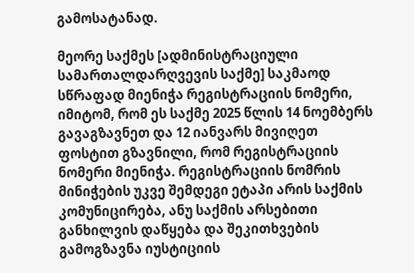გამოსატანად.

მეორე საქმეს [ადმინისტრაციული სამართალდარღვევის საქმე] საკმაოდ სწრაფად მიენიჭა რეგისტრაციის ნომერი, იმიტომ, რომ ეს საქმე 2025 წლის 14 ნოემბერს გავაგზავნეთ და 12 იანვარს მივიღეთ ფოსტით გზავნილი, რომ რეგისტრაციის ნომერი მიენიჭა. რეგისტრაციის ნომრის მინიჭების უკვე შემდეგი ეტაპი არის საქმის კომუნიცირება, ანუ საქმის არსებითი განხილვის დაწყება და შეკითხვების გამოგზავნა იუსტიციის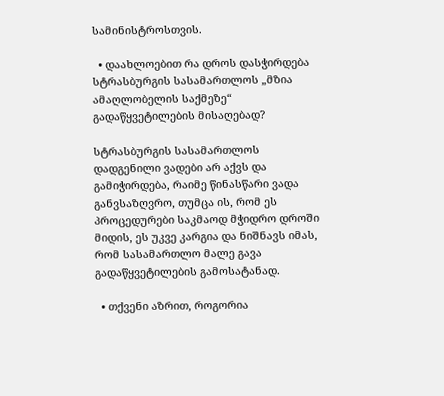სამინისტროსთვის.

  • დაახლოებით რა დროს დასჭირდება სტრასბურგის სასამართლოს „მზია ამაღლობელის საქმეზე“ გადაწყვეტილების მისაღებად?

სტრასბურგის სასამართლოს დადგენილი ვადები არ აქვს და გამიჭირდება, რაიმე წინასწარი ვადა განვსაზღვრო, თუმცა ის, რომ ეს პროცედურები საკმაოდ მჭიდრო დროში მიდის, ეს უკვე კარგია და ნიშნავს იმას, რომ სასამართლო მალე გავა გადაწყვეტილების გამოსატანად.

  • თქვენი აზრით, როგორია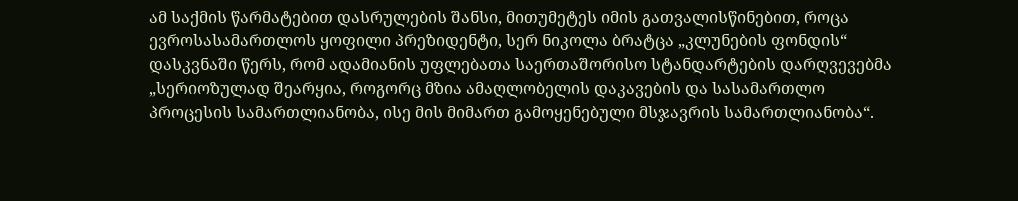ამ საქმის წარმატებით დასრულების შანსი, მითუმეტეს იმის გათვალისწინებით, როცა ევროსასამართლოს ყოფილი პრეზიდენტი, სერ ნიკოლა ბრატცა „კლუნების ფონდის“ დასკვნაში წერს, რომ ადამიანის უფლებათა საერთაშორისო სტანდარტების დარღვევებმა „სერიოზულად შეარყია, როგორც მზია ამაღლობელის დაკავების და სასამართლო პროცესის სამართლიანობა, ისე მის მიმართ გამოყენებული მსჯავრის სამართლიანობა“.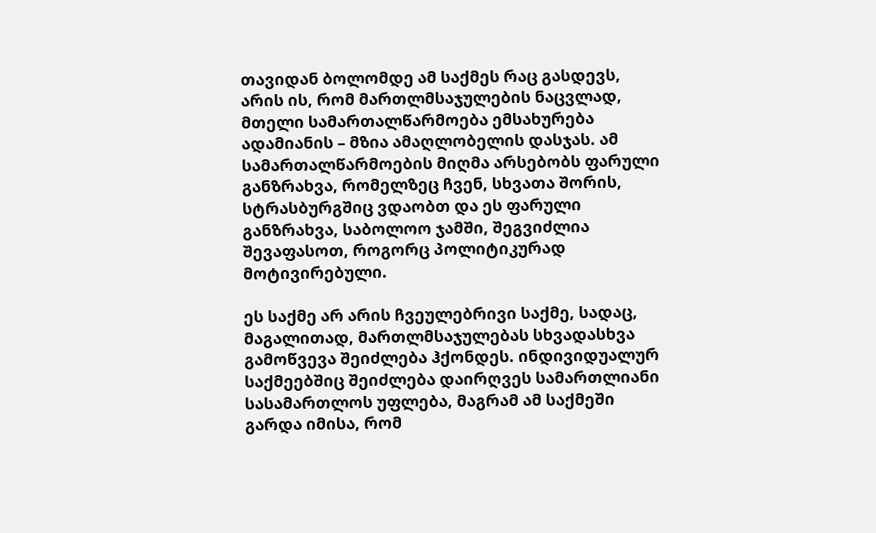თავიდან ბოლომდე ამ საქმეს რაც გასდევს, არის ის, რომ მართლმსაჯულების ნაცვლად, მთელი სამართალწარმოება ემსახურება ადამიანის – მზია ამაღლობელის დასჯას. ამ სამართალწარმოების მიღმა არსებობს ფარული განზრახვა, რომელზეც ჩვენ, სხვათა შორის, სტრასბურგშიც ვდაობთ და ეს ფარული განზრახვა, საბოლოო ჯამში, შეგვიძლია შევაფასოთ, როგორც პოლიტიკურად მოტივირებული.

ეს საქმე არ არის ჩვეულებრივი საქმე, სადაც, მაგალითად, მართლმსაჯულებას სხვადასხვა გამოწვევა შეიძლება ჰქონდეს. ინდივიდუალურ საქმეებშიც შეიძლება დაირღვეს სამართლიანი სასამართლოს უფლება, მაგრამ ამ საქმეში გარდა იმისა, რომ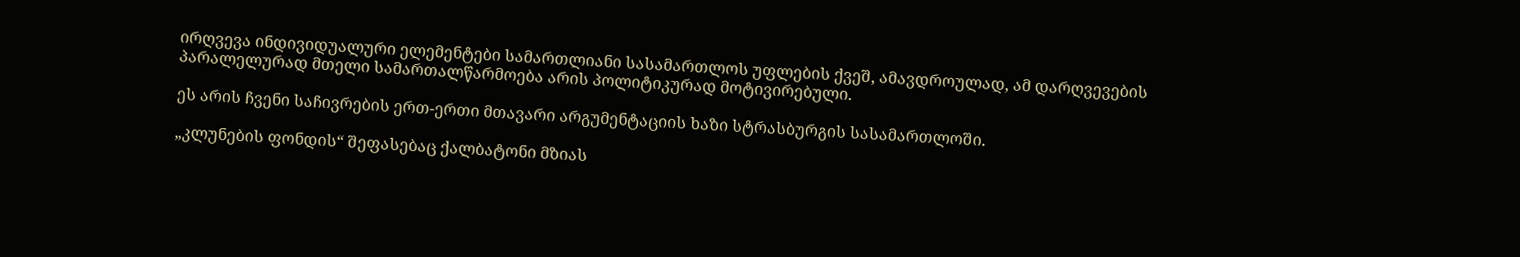ირღვევა ინდივიდუალური ელემენტები სამართლიანი სასამართლოს უფლების ქვეშ, ამავდროულად, ამ დარღვევების პარალელურად მთელი სამართალწარმოება არის პოლიტიკურად მოტივირებული.

ეს არის ჩვენი საჩივრების ერთ-ერთი მთავარი არგუმენტაციის ხაზი სტრასბურგის სასამართლოში.

„კლუნების ფონდის“ შეფასებაც ქალბატონი მზიას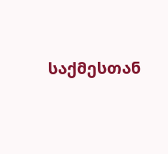საქმესთან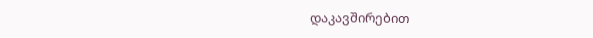დაკავშირებით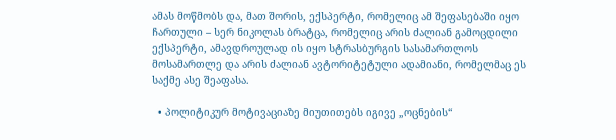ამას მოწმობს და, მათ შორის, ექსპერტი, რომელიც ამ შეფასებაში იყო ჩართული – სერ ნიკოლას ბრატცა, რომელიც არის ძალიან გამოცდილი ექსპერტი, ამავდროულად ის იყო სტრასბურგის სასამართლოს მოსამართლე და არის ძალიან ავტორიტეტული ადამიანი, რომელმაც ეს საქმე ასე შეაფასა.

  • პოლიტიკურ მოტივაციაზე მიუთითებს იგივე „ოცნების“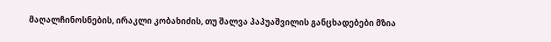მაღალჩინოსნების, ირაკლი კობახიძის, თუ შალვა პაპუაშვილის განცხადებები მზია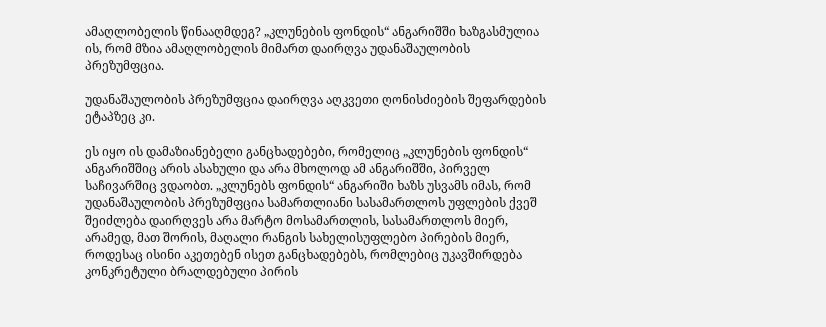ამაღლობელის წინააღმდეგ? „კლუნების ფონდის“ ანგარიშში ხაზგასმულია ის, რომ მზია ამაღლობელის მიმართ დაირღვა უდანაშაულობის პრეზუმფცია.

უდანაშაულობის პრეზუმფცია დაირღვა აღკვეთი ღონისძიების შეფარდების ეტაპზეც კი.

ეს იყო ის დამაზიანებელი განცხადებები, რომელიც „კლუნების ფონდის“ ანგარიშშიც არის ასახული და არა მხოლოდ ამ ანგარიშში, პირველ საჩივარშიც ვდაობთ. „კლუნებს ფონდის“ ანგარიში ხაზს უსვამს იმას, რომ უდანაშაულობის პრეზუმფცია სამართლიანი სასამართლოს უფლების ქვეშ შეიძლება დაირღვეს არა მარტო მოსამართლის, სასამართლოს მიერ, არამედ, მათ შორის, მაღალი რანგის სახელისუფლებო პირების მიერ, როდესაც ისინი აკეთებენ ისეთ განცხადებებს, რომლებიც უკავშირდება კონკრეტული ბრალდებული პირის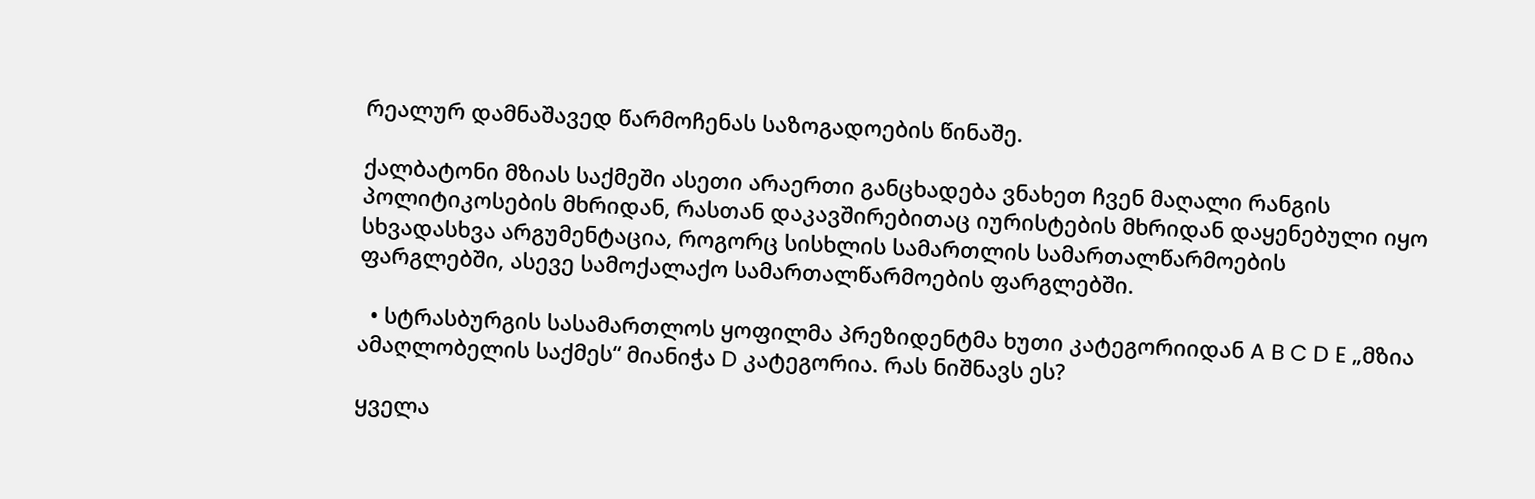რეალურ დამნაშავედ წარმოჩენას საზოგადოების წინაშე.

ქალბატონი მზიას საქმეში ასეთი არაერთი განცხადება ვნახეთ ჩვენ მაღალი რანგის პოლიტიკოსების მხრიდან, რასთან დაკავშირებითაც იურისტების მხრიდან დაყენებული იყო სხვადასხვა არგუმენტაცია, როგორც სისხლის სამართლის სამართალწარმოების ფარგლებში, ასევე სამოქალაქო სამართალწარმოების ფარგლებში.

  • სტრასბურგის სასამართლოს ყოფილმა პრეზიდენტმა ხუთი კატეგორიიდან A B C D E „მზია ამაღლობელის საქმეს“ მიანიჭა D კატეგორია. რას ნიშნავს ეს?

ყველა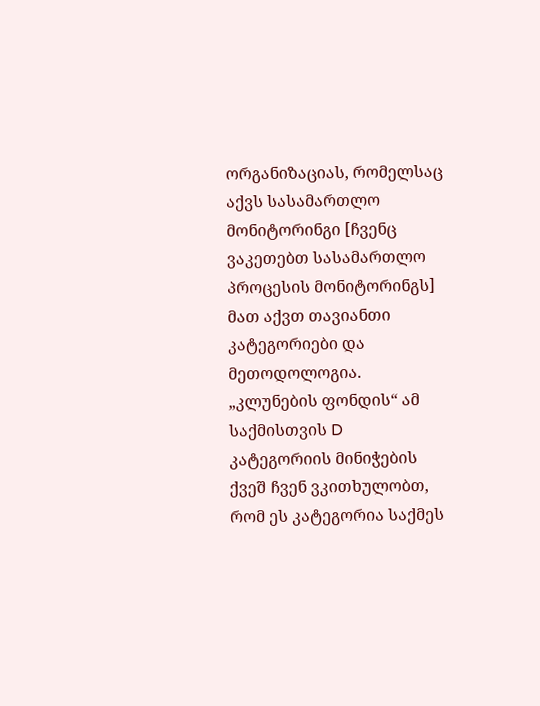ორგანიზაციას, რომელსაც აქვს სასამართლო მონიტორინგი [ჩვენც ვაკეთებთ სასამართლო პროცესის მონიტორინგს] მათ აქვთ თავიანთი კატეგორიები და მეთოდოლოგია. „კლუნების ფონდის“ ამ საქმისთვის D კატეგორიის მინიჭების ქვეშ ჩვენ ვკითხულობთ, რომ ეს კატეგორია საქმეს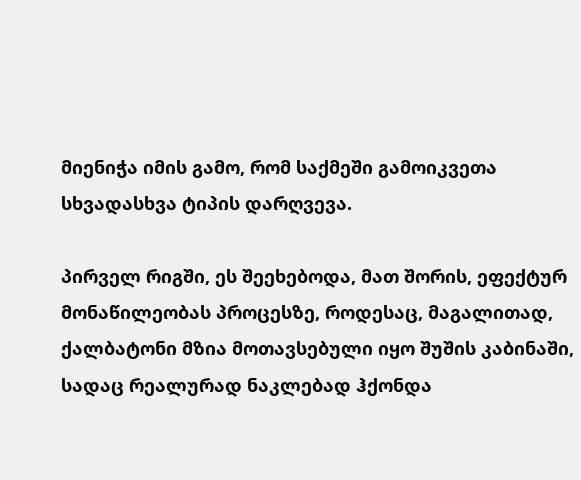მიენიჭა იმის გამო, რომ საქმეში გამოიკვეთა სხვადასხვა ტიპის დარღვევა.

პირველ რიგში, ეს შეეხებოდა, მათ შორის, ეფექტურ მონაწილეობას პროცესზე, როდესაც, მაგალითად, ქალბატონი მზია მოთავსებული იყო შუშის კაბინაში, სადაც რეალურად ნაკლებად ჰქონდა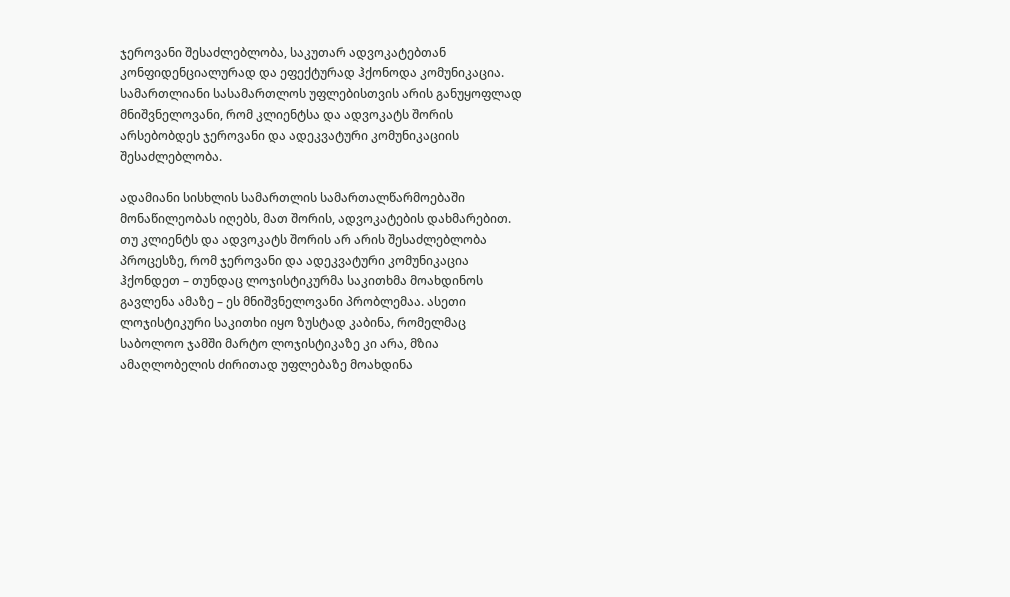ჯეროვანი შესაძლებლობა, საკუთარ ადვოკატებთან კონფიდენციალურად და ეფექტურად ჰქონოდა კომუნიკაცია. სამართლიანი სასამართლოს უფლებისთვის არის განუყოფლად მნიშვნელოვანი, რომ კლიენტსა და ადვოკატს შორის არსებობდეს ჯეროვანი და ადეკვატური კომუნიკაციის შესაძლებლობა.

ადამიანი სისხლის სამართლის სამართალწარმოებაში მონაწილეობას იღებს, მათ შორის, ადვოკატების დახმარებით. თუ კლიენტს და ადვოკატს შორის არ არის შესაძლებლობა პროცესზე, რომ ჯეროვანი და ადეკვატური კომუნიკაცია ჰქონდეთ – თუნდაც ლოჯისტიკურმა საკითხმა მოახდინოს გავლენა ამაზე – ეს მნიშვნელოვანი პრობლემაა. ასეთი ლოჯისტიკური საკითხი იყო ზუსტად კაბინა, რომელმაც საბოლოო ჯამში მარტო ლოჯისტიკაზე კი არა, მზია ამაღლობელის ძირითად უფლებაზე მოახდინა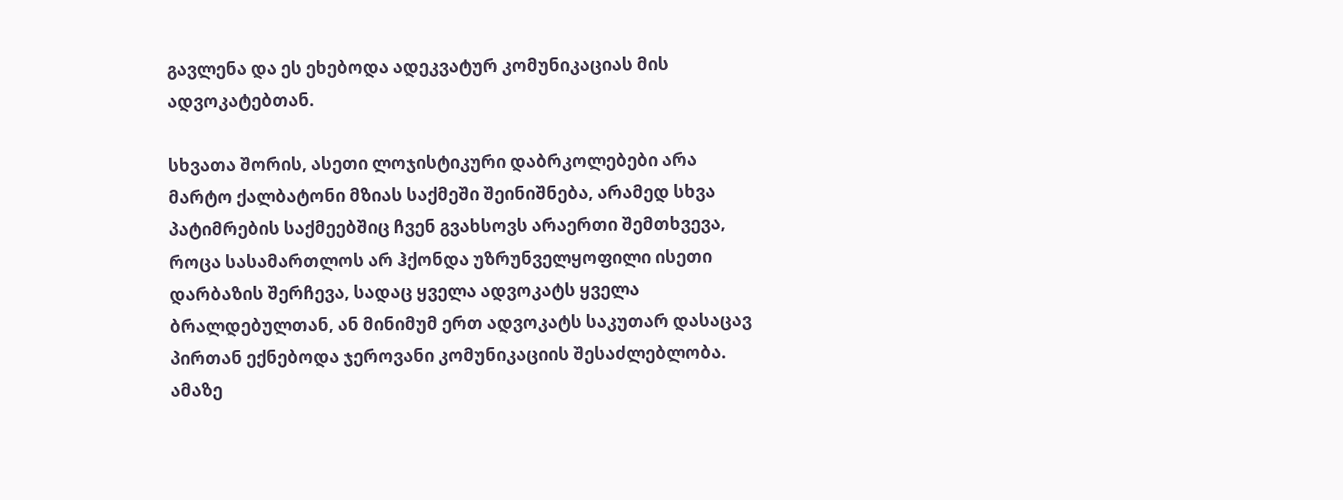გავლენა და ეს ეხებოდა ადეკვატურ კომუნიკაციას მის ადვოკატებთან.

სხვათა შორის, ასეთი ლოჯისტიკური დაბრკოლებები არა მარტო ქალბატონი მზიას საქმეში შეინიშნება, არამედ სხვა პატიმრების საქმეებშიც ჩვენ გვახსოვს არაერთი შემთხვევა, როცა სასამართლოს არ ჰქონდა უზრუნველყოფილი ისეთი დარბაზის შერჩევა, სადაც ყველა ადვოკატს ყველა ბრალდებულთან, ან მინიმუმ ერთ ადვოკატს საკუთარ დასაცავ პირთან ექნებოდა ჯეროვანი კომუნიკაციის შესაძლებლობა. ამაზე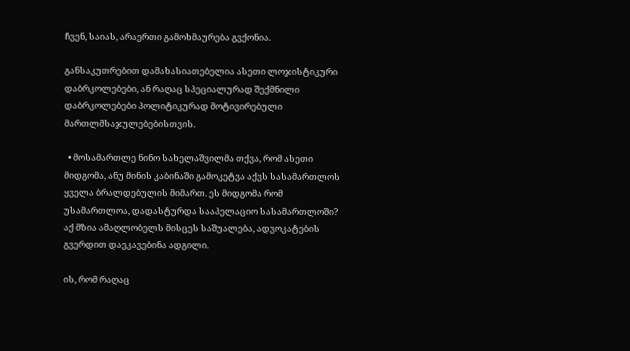ჩვენ, საიას, არაერთი გამოხმაურება გვქონია.

განსაკუთრებით დამახასიათებელია ასეთი ლოჯისტიკური დაბრკოლებები, ან რაღაც სპეციალურად შექმნილი დაბრკოლებები პოლიტიკურად მოტივირებული მართლმსაჯულებებისთვის.

  • მოსამართლე ნინო სახელაშვილმა თქვა, რომ ასეთი მიდგომა, ანუ მინის კაბინაში გამოკეტვა აქვს სასამართლოს ყველა ბრალდებულის მიმართ. ეს მიდგომა რომ უსამართლოა, დადასტურდა სააპელაციო სასამართლოში? აქ მზია ამაღლობელს მისცეს საშუალება, ადვოკატების გვერდით დაეკავებინა ადგილი.

ის, რომ რაღაც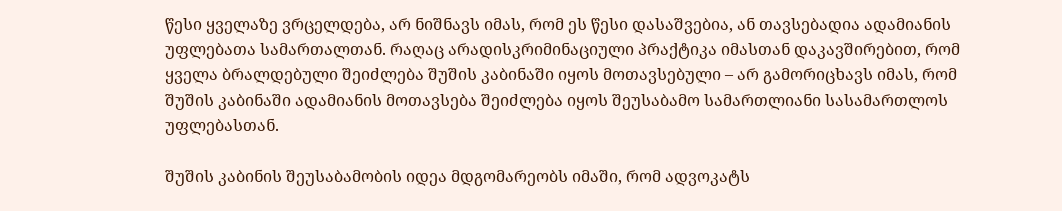წესი ყველაზე ვრცელდება, არ ნიშნავს იმას, რომ ეს წესი დასაშვებია, ან თავსებადია ადამიანის უფლებათა სამართალთან. რაღაც არადისკრიმინაციული პრაქტიკა იმასთან დაკავშირებით, რომ ყველა ბრალდებული შეიძლება შუშის კაბინაში იყოს მოთავსებული – არ გამორიცხავს იმას, რომ შუშის კაბინაში ადამიანის მოთავსება შეიძლება იყოს შეუსაბამო სამართლიანი სასამართლოს უფლებასთან.

შუშის კაბინის შეუსაბამობის იდეა მდგომარეობს იმაში, რომ ადვოკატს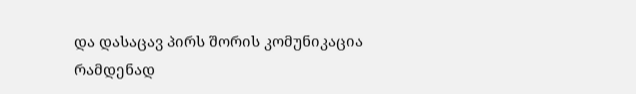და დასაცავ პირს შორის კომუნიკაცია რამდენად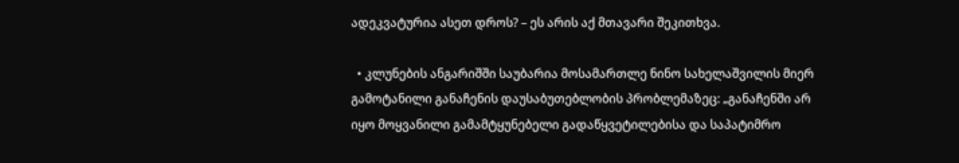ადეკვატურია ასეთ დროს? – ეს არის აქ მთავარი შეკითხვა.

  • კლუნების ანგარიშში საუბარია მოსამართლე ნინო სახელაშვილის მიერ გამოტანილი განაჩენის დაუსაბუთებლობის პრობლემაზეც: „განაჩენში არ იყო მოყვანილი გამამტყუნებელი გადაწყვეტილებისა და საპატიმრო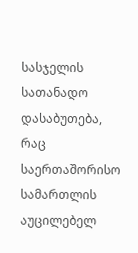სასჯელის სათანადო დასაბუთება, რაც საერთაშორისო სამართლის აუცილებელ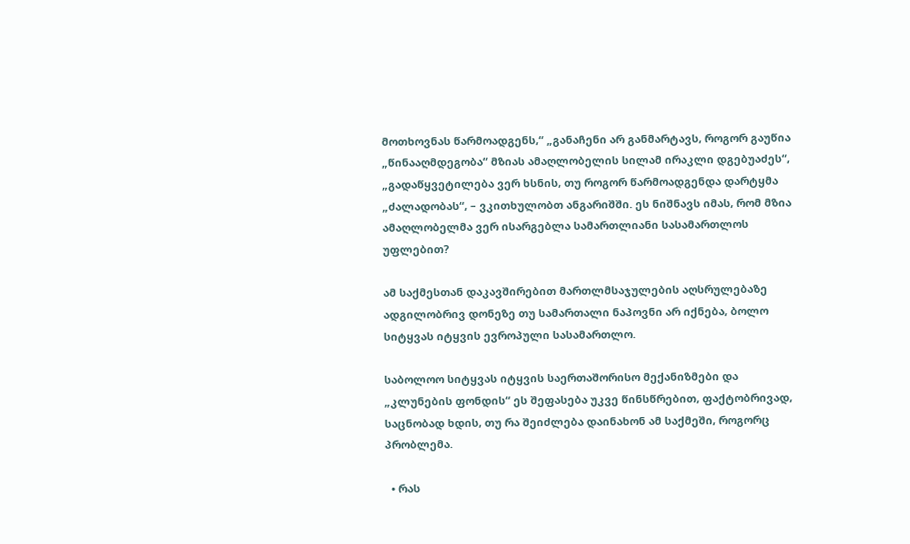მოთხოვნას წარმოადგენს,“ „განაჩენი არ განმარტავს, როგორ გაუწია „წინააღმდეგობა“ მზიას ამაღლობელის სილამ ირაკლი დგებუაძეს“, „გადაწყვეტილება ვერ ხსნის, თუ როგორ წარმოადგენდა დარტყმა „ძალადობას“, – ვკითხულობთ ანგარიშში. ეს ნიშნავს იმას, რომ მზია ამაღლობელმა ვერ ისარგებლა სამართლიანი სასამართლოს უფლებით?

ამ საქმესთან დაკავშირებით მართლმსაჯულების აღსრულებაზე ადგილობრივ დონეზე თუ სამართალი ნაპოვნი არ იქნება, ბოლო სიტყვას იტყვის ევროპული სასამართლო.

საბოლოო სიტყვას იტყვის საერთაშორისო მექანიზმები და „კლუნების ფონდის“ ეს შეფასება უკვე წინსწრებით, ფაქტობრივად, საცნობად ხდის, თუ რა შეიძლება დაინახონ ამ საქმეში, როგორც პრობლემა.

  • რას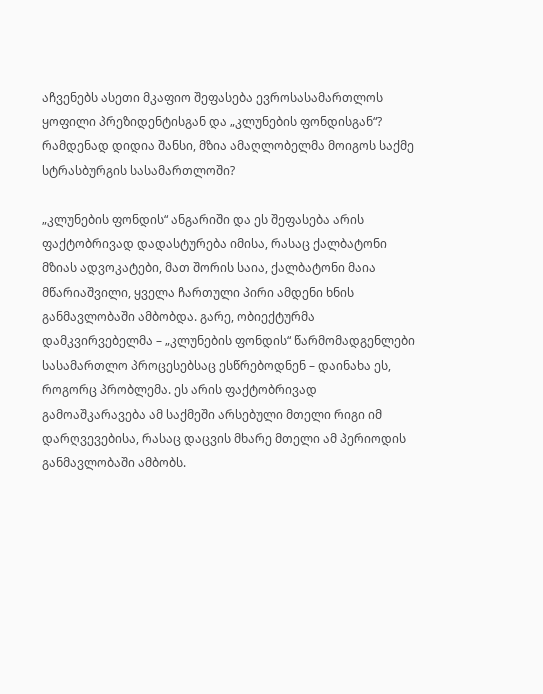აჩვენებს ასეთი მკაფიო შეფასება ევროსასამართლოს ყოფილი პრეზიდენტისგან და „კლუნების ფონდისგან“? რამდენად დიდია შანსი, მზია ამაღლობელმა მოიგოს საქმე სტრასბურგის სასამართლოში?

„კლუნების ფონდის“ ანგარიში და ეს შეფასება არის ფაქტობრივად დადასტურება იმისა, რასაც ქალბატონი მზიას ადვოკატები, მათ შორის საია, ქალბატონი მაია მწარიაშვილი, ყველა ჩართული პირი ამდენი ხნის განმავლობაში ამბობდა. გარე, ობიექტურმა დამკვირვებელმა – „კლუნების ფონდის“ წარმომადგენლები სასამართლო პროცესებსაც ესწრებოდნენ – დაინახა ეს, როგორც პრობლემა. ეს არის ფაქტობრივად გამოაშკარავება ამ საქმეში არსებული მთელი რიგი იმ დარღვევებისა, რასაც დაცვის მხარე მთელი ამ პერიოდის განმავლობაში ამბობს.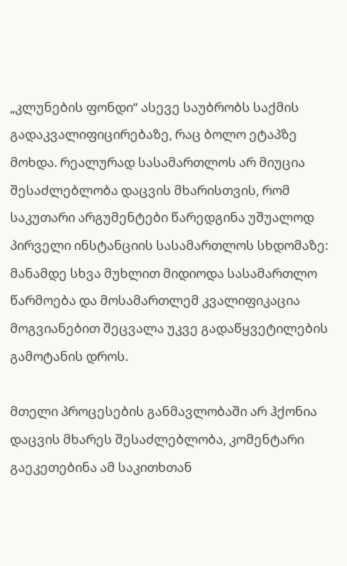„კლუნების ფონდი“ ასევე საუბრობს საქმის გადაკვალიფიცირებაზე, რაც ბოლო ეტაპზე მოხდა. რეალურად სასამართლოს არ მიუცია შესაძლებლობა დაცვის მხარისთვის, რომ საკუთარი არგუმენტები წარედგინა უშუალოდ პირველი ინსტანციის სასამართლოს სხდომაზე: მანამდე სხვა მუხლით მიდიოდა სასამართლო წარმოება და მოსამართლემ კვალიფიკაცია მოგვიანებით შეცვალა უკვე გადაწყვეტილების გამოტანის დროს.

მთელი პროცესების განმავლობაში არ ჰქონია დაცვის მხარეს შესაძლებლობა, კომენტარი გაეკეთებინა ამ საკითხთან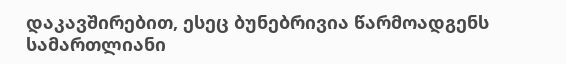დაკავშირებით, ესეც ბუნებრივია წარმოადგენს სამართლიანი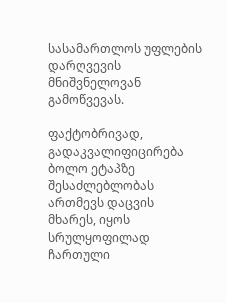სასამართლოს უფლების დარღვევის მნიშვნელოვან გამოწვევას.

ფაქტობრივად, გადაკვალიფიცირება ბოლო ეტაპზე შესაძლებლობას ართმევს დაცვის მხარეს, იყოს სრულყოფილად ჩართული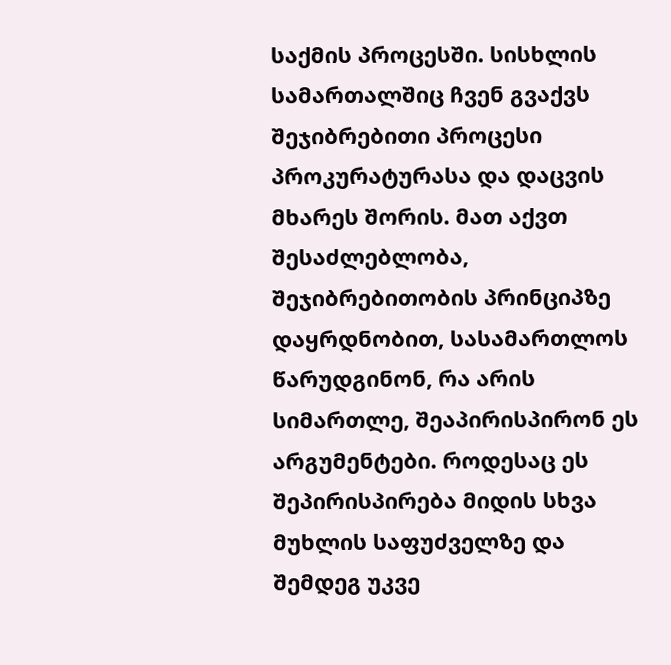საქმის პროცესში. სისხლის სამართალშიც ჩვენ გვაქვს შეჯიბრებითი პროცესი პროკურატურასა და დაცვის მხარეს შორის. მათ აქვთ შესაძლებლობა, შეჯიბრებითობის პრინციპზე დაყრდნობით, სასამართლოს წარუდგინონ, რა არის სიმართლე, შეაპირისპირონ ეს არგუმენტები. როდესაც ეს შეპირისპირება მიდის სხვა მუხლის საფუძველზე და შემდეგ უკვე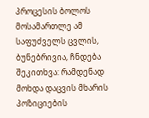პროცესის ბოლოს მოსამართლე ამ საფუძველს ცვლის, ბუნებრივია, ჩნდება შეკითხვა: რამდენად მოხდა დაცვის მხარის პოზიციების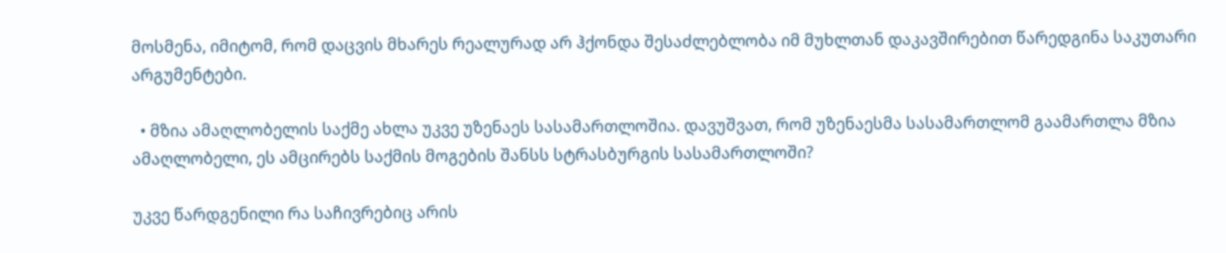მოსმენა, იმიტომ, რომ დაცვის მხარეს რეალურად არ ჰქონდა შესაძლებლობა იმ მუხლთან დაკავშირებით წარედგინა საკუთარი არგუმენტები.

  • მზია ამაღლობელის საქმე ახლა უკვე უზენაეს სასამართლოშია. დავუშვათ, რომ უზენაესმა სასამართლომ გაამართლა მზია ამაღლობელი, ეს ამცირებს საქმის მოგების შანსს სტრასბურგის სასამართლოში?

უკვე წარდგენილი რა საჩივრებიც არის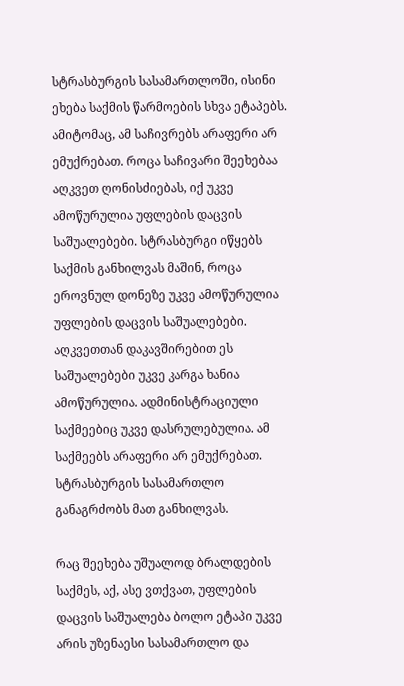სტრასბურგის სასამართლოში, ისინი ეხება საქმის წარმოების სხვა ეტაპებს. ამიტომაც, ამ საჩივრებს არაფერი არ ემუქრებათ. როცა საჩივარი შეეხებაა აღკვეთ ღონისძიებას, იქ უკვე ამოწურულია უფლების დაცვის საშუალებები. სტრასბურგი იწყებს საქმის განხილვას მაშინ, როცა ეროვნულ დონეზე უკვე ამოწურულია უფლების დაცვის საშუალებები. აღკვეთთან დაკავშირებით ეს საშუალებები უკვე კარგა ხანია ამოწურულია. ადმინისტრაციული საქმეებიც უკვე დასრულებულია. ამ საქმეებს არაფერი არ ემუქრებათ. სტრასბურგის სასამართლო განაგრძობს მათ განხილვას.

რაც შეეხება უშუალოდ ბრალდების საქმეს, აქ, ასე ვთქვათ, უფლების დაცვის საშუალება ბოლო ეტაპი უკვე არის უზენაესი სასამართლო და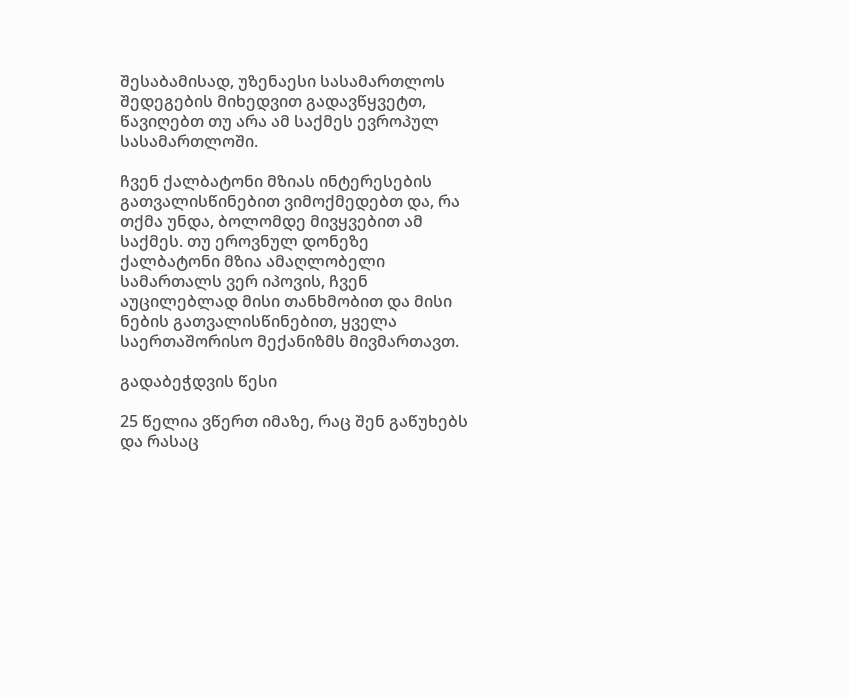შესაბამისად, უზენაესი სასამართლოს შედეგების მიხედვით გადავწყვეტთ, წავიღებთ თუ არა ამ საქმეს ევროპულ სასამართლოში.

ჩვენ ქალბატონი მზიას ინტერესების გათვალისწინებით ვიმოქმედებთ და, რა თქმა უნდა, ბოლომდე მივყვებით ამ საქმეს. თუ ეროვნულ დონეზე ქალბატონი მზია ამაღლობელი სამართალს ვერ იპოვის, ჩვენ აუცილებლად მისი თანხმობით და მისი ნების გათვალისწინებით, ყველა საერთაშორისო მექანიზმს მივმართავთ.

გადაბეჭდვის წესი

25 წელია ვწერთ იმაზე, რაც შენ გაწუხებს და რასაც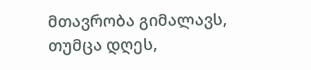მთავრობა გიმალავს, თუმცა დღეს,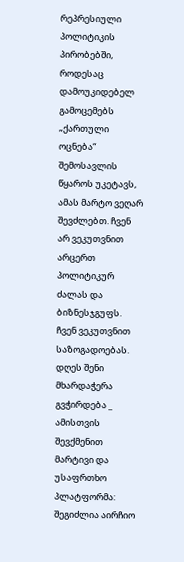რეპრესიული პოლიტიკის პირობებში, როდესაც დამოუკიდებელ გამოცემებს „ქართული ოცნება“ შემოსავლის წყაროს უკეტავს, ამას მარტო ვეღარ შევძლებთ. ჩვენ არ ვეკუთვნით არცერთ პოლიტიკურ ძალას და ბიზნესჯგუფს. ჩვენ ვეკუთვნით საზოგადოებას. დღეს შენი მხარდაჭერა გვჭირდება _ ამისთვის შევქმენით მარტივი და უსაფრთხო პლატფორმა: შეგიძლია აირჩიო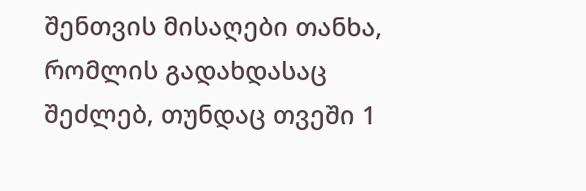შენთვის მისაღები თანხა, რომლის გადახდასაც შეძლებ, თუნდაც თვეში 1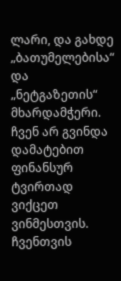ლარი, და გახდე „ბათუმელებისა“ და „ნეტგაზეთის“ მხარდამჭერი. ჩვენ არ გვინდა დამატებით ფინანსურ ტვირთად ვიქცეთ ვინმესთვის. ჩვენთვის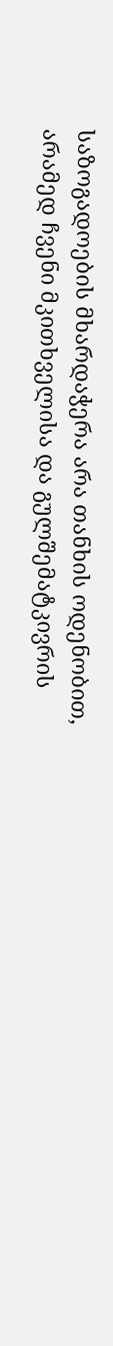საზოგადოების მხარდაჭერა არა თანხის ოდენობით, არამედ ჩვენი მკითხველისა და გულშემატკივრის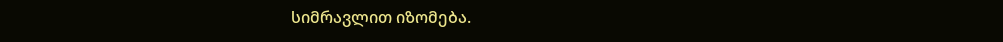სიმრავლით იზომება.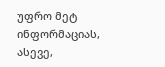უფრო მეტ ინფორმაციას, ასევე,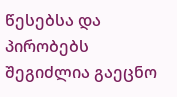წესებსა და პირობებს შეგიძლია გაეცნო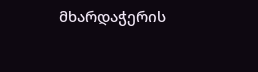მხარდაჭერის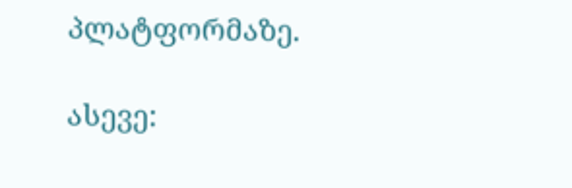პლატფორმაზე.

ასევე: